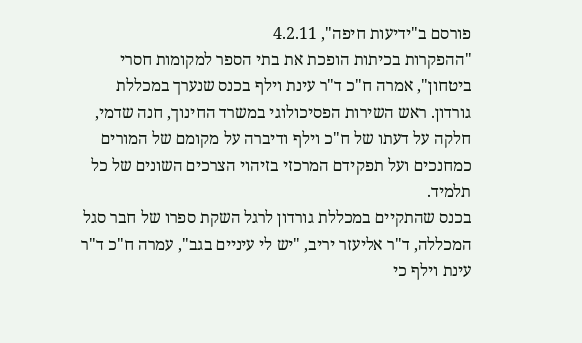פורסם ב"ידיעות חיפה", 4.2.11
"ההפקרות בכיתות הופכת את בתי הספר למקומות חסרי ביטחון", אמרה ח"כ ד"ר עינת וילף בכנס שנערך במכללת גורדון. ראש השירות הפסיכולוגי במשרד החינוך, חנה שדמי, חלקה על דעתו של ח"כ וילף ודיברה על מקומם של המורים כמחנכים ועל תפקידם המרכזי בזיהוי הצרכים השונים של כל תלמיד.
בכנס שהתקיים במכללת גורדון לרגל השקת ספרו של חבר סגל המכללה, ד"ר אליעזר יריב, "יש לי עיניים בגב", עמרה ח"כ ד"ר עינת וילף כי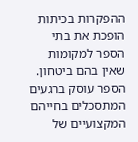ההפקרות בכיתות הופכת את בתי הספר למקומות שאין בהם ביטחון.
הספר עוסק ברגעים המתסכלים בחייהם המקצועיים של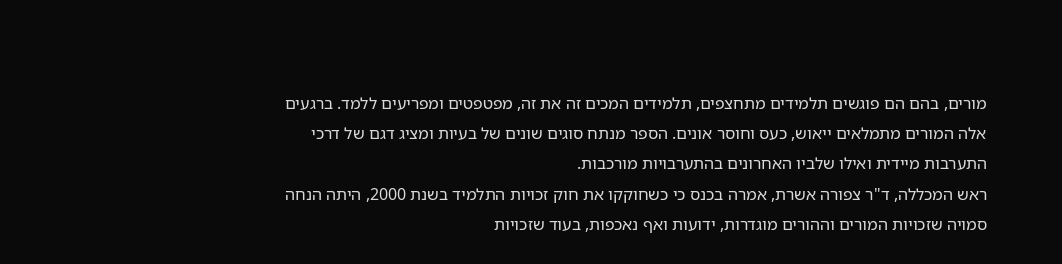מורים, בהם הם פוגשים תלמידים מתחצפים, תלמידים המכים זה את זה, מפטפטים ומפריעים ללמד. ברגעים אלה המורים מתמלאים ייאוש, כעס וחוסר אונים. הספר מנתח סוגים שונים של בעיות ומציג דגם של דרכי התערבות מיידית ואילו שלביו האחרונים בהתערבויות מורכבות.
ראש המכללה, ד"ר צפורה אשרת, אמרה בכנס כי כשחוקקו את חוק זכויות התלמיד בשנת 2000, היתה הנחה סמויה שזכויות המורים וההורים מוגדרות, ידועות ואף נאכפות, בעוד שזכויות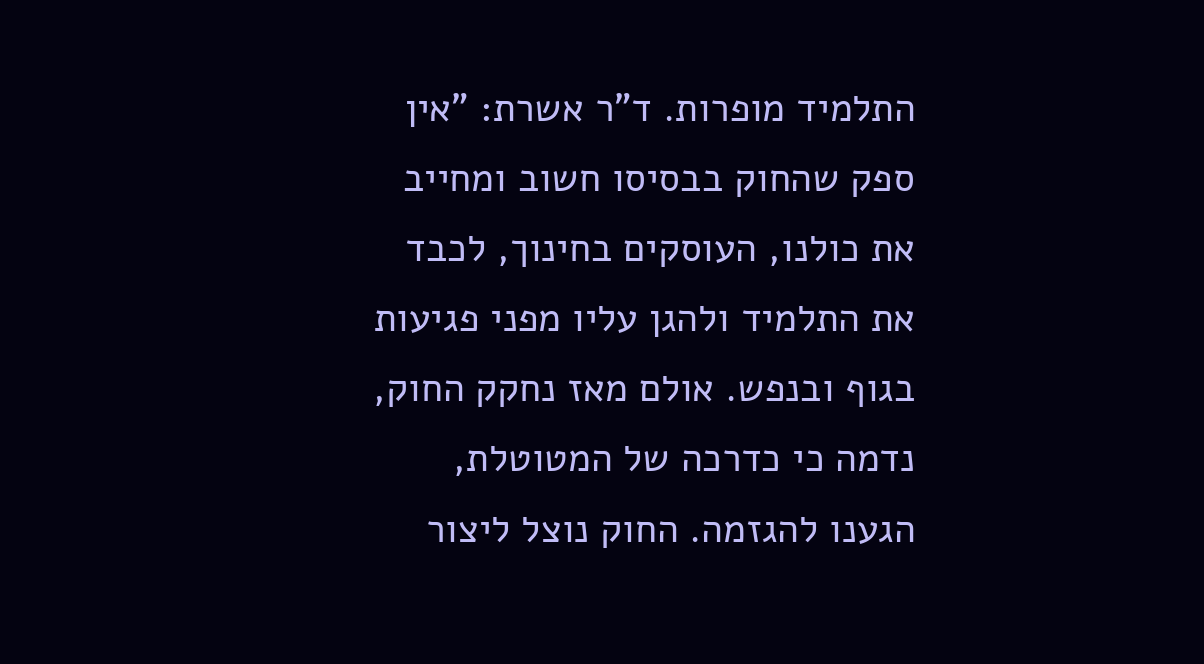התלמיד מופרות. ד"ר אשרת: "אין ספק שהחוק בבסיסו חשוב ומחייב את כולנו, העוסקים בחינוך, לכבד את התלמיד ולהגן עליו מפני פגיעות בגוף ובנפש. אולם מאז נחקק החוק, נדמה כי כדרכה של המטוטלת, הגענו להגזמה. החוק נוצל ליצור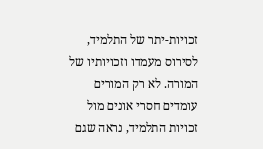זכויות-יתר של התלמיד, לסירוס מעמדו וזכויותיו של המורה. לא רק המורים עומדים חסרי אונים מול זכויות התלמיד, נראה שגם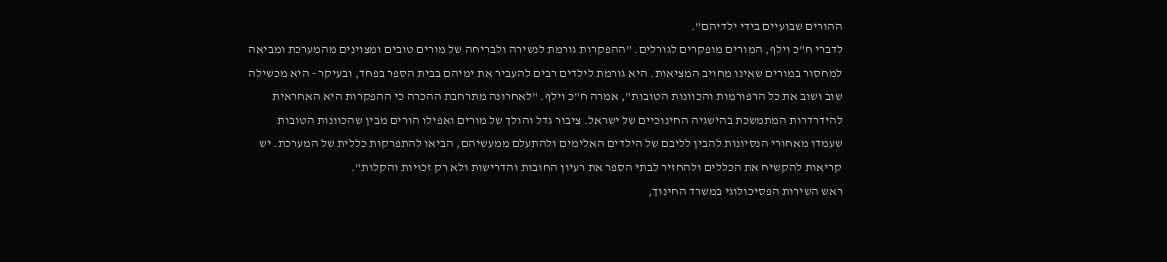ההורים שבועיים בידי ילדיהם".
לדברי ח"כ וילף, המורים מופקרים לגורלים. "ההפקרות גורמת לנשירה ולבריחה של מורים טובים ומצוינים מהמערכת ומביאה למחסור במורים שאינו מחויב המציאות. היא גורמת לילדים רבים להעביר את ימיהם בבית הספר בפחד, ובעיקר - היא מכשילה שוב ושוב את כל הרפורמות והכוונות הטובות", אמרה ח"כ וילף. "לאחרונה מתרחבת ההכרה כי ההפקרות היא האחראית להידרדרות המתמשכת בהישגיה החינוכיים של ישראל. ציבור גדל והולך של מורים ואפילו הורים מבין שהכוונות הטובות שעמדו מאחורי הנסיונות להבין לליבם של הילדים האלימים ולהתעלם ממעשיהם, הביאו להתפרקות כללית של המערכת. יש קריאות להקשיח את הכללים ולהחזיר לבתי הספר את רעיון החובות והדרישות ולא רק זכויות והקלות".
ראש השירות הפסיכולוגי במשרד החינוך,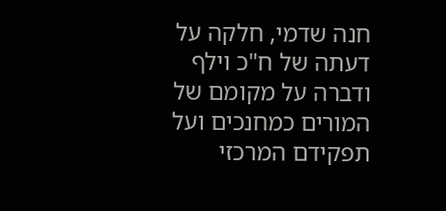חנה שדמי, חלקה על דעתה של ח"כ וילף ודברה על מקומם של המורים כמחנכים ועל תפקידם המרכזי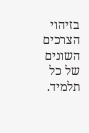בזיהוי הצרכים השונים של כל תלמיד.